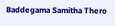Baddegama Samitha Thero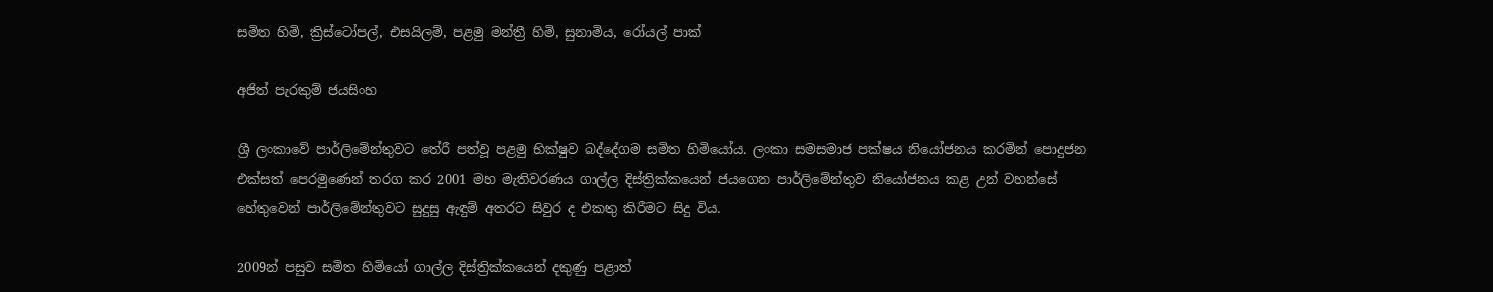සමිත හිමි, ක්‍රිස්ටෝපල්, එසයිලම්, පළමු මන්ත්‍රී හිමි, සුනාමිය, රෝයල් පාක්

අජිත් පැරකුම් ජයසිංහ

ශ්‍රී ලංකාවේ පාර්ලිමේන්තුවට තේරී පත්වූ පළමු භික්ෂුව බද්දේගම සමිත හිමියෝය. ලංකා සමසමාජ පක්ෂය නියෝජනය කරමින් පොදුජන එක්සත් පෙරමුණෙන් තරග කර 2001 මහ මැතිවරණය ගාල්ල දිස්ත්‍රික්කයෙන් ජයගෙන පාර්ලිමේන්තුව නියෝජනය කළ උන් වහන්සේ හේතුවෙන් පාර්ලිමේන්තුවට සුදුසු ඇඳුම් අතරට සිවුර ද එකතු කිරීමට සිදු විය.

2009න් පසුව සමිත හිමියෝ ගාල්ල දිස්ත්‍රික්කයෙන් දකුණු පළාත්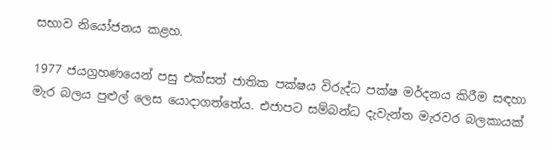සභාව නියෝජනය කළහ.

1977 ජයග්‍රහණයෙන් පසු එක්සත් ජාතික පක්ෂය විරුද්ධ පක්ෂ මර්දනය කිරීම සඳහා මැර බලය පුළුල් ලෙස යොදාගත්තේය. එජාපට සම්බන්ධ දැවැන්ත මැරවර බලකායක්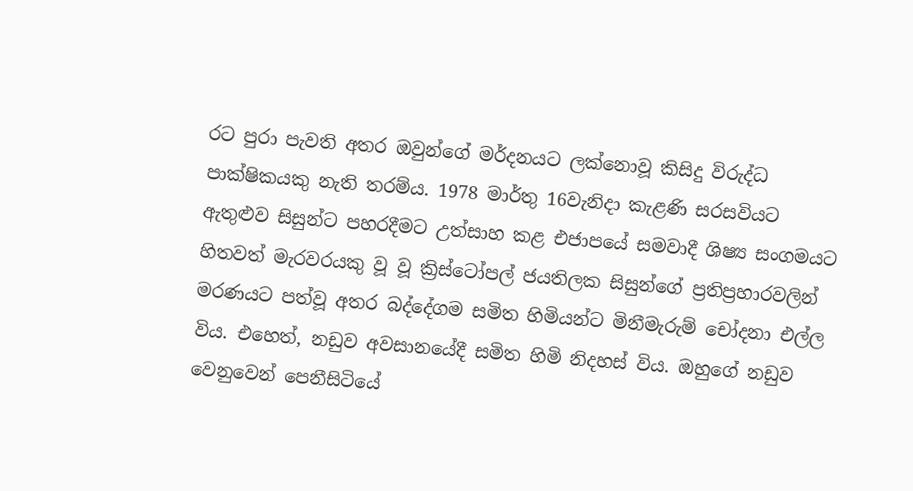රට පුරා පැවති අතර ඔවුන්ගේ මර්දනයට ලක්නොවූ කිසිදු විරුද්ධ පාක්ෂිකයකු නැති තරම්ය. 1978 මාර්තු 16වැනිදා කැළණි සරසවියට ඇතුළුව සිසුන්ට පහරදීමට උත්සාහ කළ එජාපයේ සමවාදී ශිෂ්‍ය සංගමයට හිතවත් මැරවරයකු වූ වූ ක්‍රිස්ටෝපල් ජයතිලක සිසුන්ගේ ප්‍රතිප්‍රහාරවලින් මරණයට පත්වූ අතර බද්දේගම සමිත හිමියන්ට මිනීමැරුම් චෝදනා එල්ල විය. එහෙත්, නඩුව අවසානයේදී සමිත හිමි නිදහස් විය. ඔහුගේ නඩුව වෙනුවෙන් පෙනීසිටියේ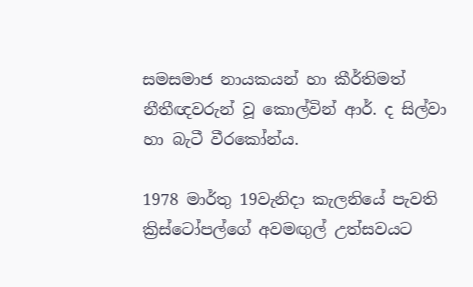සමසමාජ නායකයන් හා කීර්තිමත් නීතීඥවරුන් වූ කොල්වින් ආර්. ද සිල්වා හා බැටී වීරකෝන්ය.

1978 මාර්තු 19වැනිදා කැලනියේ පැවති ක්‍රිස්ටෝපල්ගේ අවමඟුල් උත්සවයට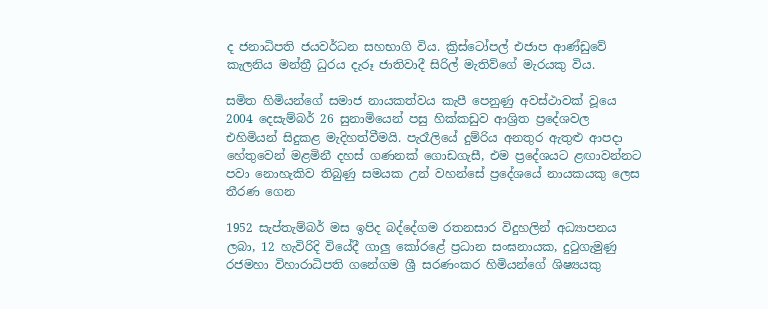ද ජනාධිපති ජයවර්ධන සහභාගි විය. ක්‍රිස්ටෝපල් එජාප ආණ්ඩුවේ කැලනිය මන්ත්‍රී ධුරය දැරූ ජාතිවාදී සිරිල් මැතිව්ගේ මැරයකු විය.

සමිත හිමියන්ගේ සමාජ නායකත්වය කැපී පෙනුණු අවස්ථාවක් වූයෙ 2004 දෙසැම්බර් 26 සුනාමියෙන් පසු හික්කඩුව ආශ්‍රිත ප්‍රදේශවල එහිමියන් සිදුකළ මැදිහත්වීමයි. පැරෑලියේ දුම්රිය අනතුර ඇතුළු ආපදා හේතුවෙන් මළමිනී දහස් ගණනක් ගොඩගැසී, එම ප්‍රදේශයට ළඟාවන්නට පවා නොහැකිව තිබුණු සමයක උන් වහන්සේ ප්‍රදේශයේ නායකයකු ලෙස තීරණ ගෙන

1952 සැප්තැම්බර් මස ඉපිද බද්දේගම රතනසාර විදුහලින් අධ්‍යාපනය ලබා, 12 හැවිරිදි වියේදී ගාලු කෝරළේ ප්‍රධාන සංඝනායක, දුටුගැමුණු රජමහා විහාරාධිපති ගනේගම ශ්‍රී සරණංකර හිමියන්ගේ ශිෂ්‍යයකු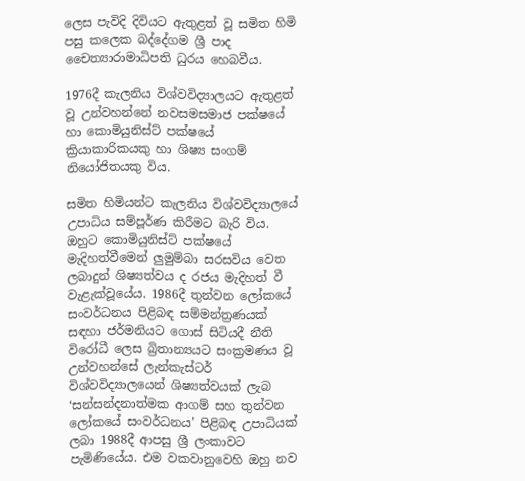ලෙස පැවිදි දිවියට ඇතුළත් වූ සමිත හිමි පසු කලෙක බද්දේගම ශ්‍රී පාද චෛත්‍යාරාමාධිපති ධුරය හෙබවීය.

1976දී කැලනිය විශ්වවිද්‍යාලයට ඇතුළත් වූ උන්වහන්නේ නවසමසමාජ පක්ෂයේ හා කොමියුනිස්ට් පක්ෂයේ ක්‍රියාකාරිකයකු හා ශිෂ්‍ය සංගම් නියෝජිතයකු විය.

සමිත හිමියන්ට කැලනිය විශ්වවිද්‍යාලයේ උපාධිය සම්පූර්ණ කිරීමට බැරි විය. ඔහුට කොමියුනිස්ට් පක්ෂයේ මැදිහත්වීමෙන් ලුමුම්බා සරසවිය වෙත ලබාදුන් ශිෂ්‍යත්වය ද රජය මැදිහත් වී වැළැක්වූයේය. 1986දී තුන්වන ලෝකයේ සංවර්ධනය පිළිබඳ සම්මන්ත්‍රණයක් සඳහා ජර්මනියට ගොස් සිටියදී නීති විරෝධී ලෙස බ්‍රිතාන්‍යයට සංක්‍රමණය වූ උන්වහන්සේ ලැන්කැස්ටර් විශ්වවිද්‍යාලයෙන් ශිෂ්‍යත්වයක් ලැබ ‘සන්සන්දනාත්මක ආගම් සහ තුන්වන ලෝකයේ සංවර්ධනය’ පිළිබඳ උපාධියක් ලබා 1988දී ආපසු ශ්‍රී ලංකාවට පැමිණියේය. එම වකවානුවෙහි ඔහු නව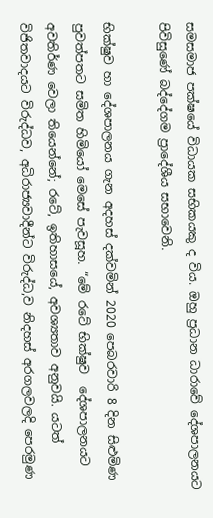සමසමාජ පක්ෂයේ විධායක සභිකයකු ද විය. ඔහු ප්‍රධාන ධාරාවේ දේශපාලනයට පිවිසුණේ බද්දේගම ප්‍රාදේශීය සභාවෙනි.

භික්ෂුව හා දේශපාලනය ගැන අදහස් දක්වමින් 2020 පෙබරවාරි 8 දින සිළුමිණ පුවත්පතට සමිත හිමියෝ මෙසේ පැවසූහ. “මේ රටේ භික්ෂුව ‍ දේශපාලනයට අවතිර්ණ වෙලා තියෙන්නේ; රටේ, ඉතිහාසයේ, අවශ්‍යතාව අනුවයි. යටත් විජිතවාදයට විරුද්ධව, අධිරාජ්‍යවාදීන්ට විරුද්ධ,ව නිදහස් අර‍ගලවලදි පෙරමුණ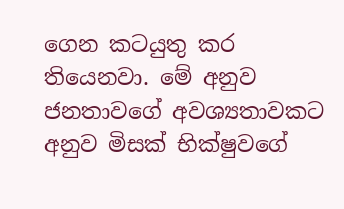ගෙන කටයුතු කර තියෙනවා. මේ අනුව ජනතාවගේ අවශ්‍යතාවකට අනුව මිසක් භික්ෂුවගේ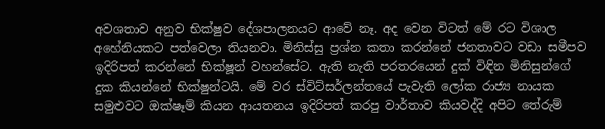අවශතාව අනුව භික්ෂුව දේශපාලනයට ආවේ නෑ. අද වෙන විටත් මේ රට විශාල අහේනියකට පත්වෙලා තියනවා. මිනිස්සු ප්‍රශ්න කතා කරන්නේ ජනතාවට වඩා සමීපව ඉදිරිපත් කරන්නේ භික්ෂූන් වහන්සේට. ඇති නැති පරතරයෙන් දුක් විඳින මිනිසුන්ගේ දුක කියන්නේ භික්ෂුන්ටයි. මේ වර ස්විට්සර්ලන්තයේ පැවැති ලෝක රාජ්‍ය නායක සමුළුවට ඔක්ෂෑම් කියන ආයතනය ඉදිරිපත් කරපු වාර්තාව කියවද්දි අපිට තේරුම්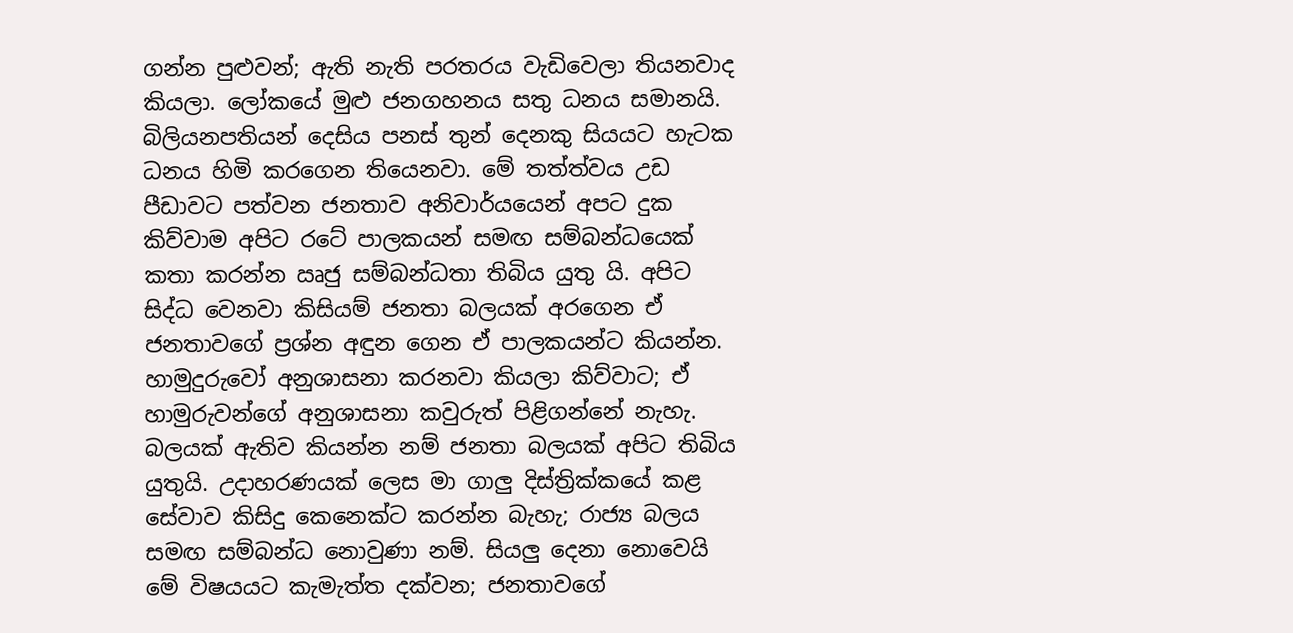ගන්න පුළුවන්; ඇති නැති පරතරය වැඩිවෙලා තියනවාද කියලා. ලෝකයේ මුළු ජනගහනය සතු ධනය සමානයි. බිලියනපතියන් දෙසිය පනස් තුන් දෙනකු සියයට හැටක ධනය හිමි කරගෙන තියෙනවා. මේ තත්ත්වය උඩ පීඩාවට පත්වන ජනතාව අනිවාර්යයෙන් අපට දුක කිව්වාම අපිට රටේ පාලකයන් සමඟ සම්බන්ධයෙක් කතා කරන්න ඍජු සම්බන්ධතා තිබිය යුතු යි. අපිට සිද්ධ වෙනවා කිසියම් ජනතා බලයක් අරගෙන ඒ ජනතාවගේ ප්‍රශ්න අඳුන ගෙන ඒ පාලකයන්ට කියන්න. හාමුදුරුවෝ අනුශාසනා කරනවා කියලා කිව්වාට; ඒ හාමුරුවන්ගේ අනුශාසනා කවුරුත් පිළිගන්නේ නැහැ. බලයක් ඇතිව කියන්න නම් ජනතා බලයක් අපිට තිබිය යුතුයි. උදාහරණයක් ලෙස මා ගාලු දිස්ත්‍රික්කයේ කළ සේවාව කිසිදු කෙනෙක්ට කරන්න බැහැ; රාජ්‍ය බලය සමඟ සම්බන්ධ නොවුණා නම්. සියලු දෙනා නොවෙයි මේ විෂයයට කැමැත්ත දක්වන; ජනතාව‍ගේ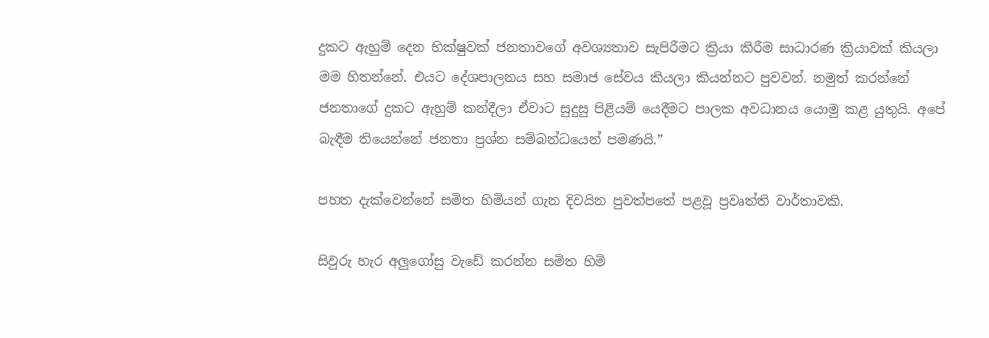දුකට ඇහුම් දෙන භික්ෂුවක් ජනතාවගේ අවශ්‍යතාව සැපිරීමට ක්‍රියා කිරීම සාධාරණ ක්‍රියාවක් කියලා මම හිතන්නේ. එයට දේශපාලනය සහ සමාජ සේවය කියලා කියන්නට පුවවන්. නමුත් කරන්නේ ජනතාගේ දුකට ඇහුම් කන්දීලා ඒවාට සුදුසු පිළියම් යෙදීමට පාලක අවධානය යොමු කළ යුතුයි. අපේ බැඳීම තියෙන්නේ ජනතා ප්‍රශ්න සම්බන්ධයෙන් පමණයි.”

පහත දැක්වෙන්නේ සමිත හිමියන් ගැන දිවයින පුවත්පතේ පළවූ ප්‍රවෘත්ති වාර්තාවකි.

සිවුරු හැර අලුගෝසු වැඩේ කරන්න සමිත හිමි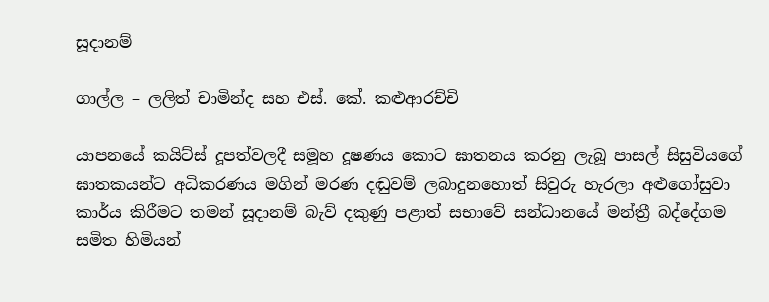සූදානම්

ගාල්ල – ලලිත් චාමින්ද සහ එස්‌. කේ. කළුආරච්චි

යාපනයේ කයිට්‌ස්‌ දූපත්වලදී සමූහ දූෂණය කොට ඝාතනය කරනු ලැබූ පාසල් සිසුවියගේ ඝාතකයන්ට අධිකරණය මගින් මරණ දඬුවම් ලබාදුනහොත් සිවුරු හැරලා අළුගෝසුවා කාර්ය කිරීමට තමන් සූදානම් බැව් දකුණු පළාත් සභාවේ සන්ධානයේ මන්ත්‍රී බද්දේගම සමිත හිමියන්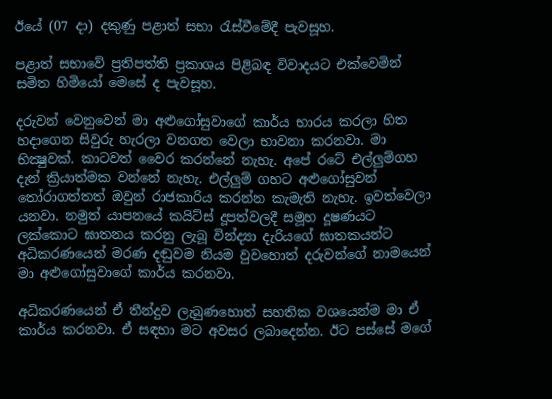ඊයේ (07 දා) දකුණු පළාත් සභා රැස්‌වීමේදී පැවසූහ.

පළාත් සභාවේ ප්‍රතිපත්ති ප්‍රකාශය පිළිබඳ විවාදයට එක්‌වෙමින් සමිත හිමියෝ මෙසේ ද පැවසූහ.

දරුවන් වෙනුවෙන් මා අළුගෝසුවාගේ කාර්ය භාරය කරලා හිත හදාගෙන සිවුරු හැරලා වනගත වෙලා භාවනා කරනවා. මා භික්‍ෂුවක්‌. කාටවත් වෛර කරන්නේ නැහැ. අපේ රටේ එල්ලුම්ගහ දැන් ක්‍රියාත්මක වන්නේ නැහැ. එල්ලුම් ගහට අළුගෝසුවන් තෝරාගත්තත් ඔවුන් රාජකාරිය කරන්න කැමැති නැහැ. ඉවත්වෙලා යනවා. නමුත් යාපනයේ කයිට්‌ස්‌ දූපත්වලදී සමූහ දූෂණයට ලක්‌කොට ඝාතනය කරනු ලැබූ වින්ද්‍යා දැරියගේ ඝාතකයන්ට අධිකරණයෙන් මරණ දඬුවම නියම වුවහොත් දරුවන්ගේ නාමයෙන් මා අළුගෝසුවාගේ කාර්ය කරනවා.

අධිකරණයෙන් ඒ තීන්දුව ලැබුණහොත් සහතික වශයෙන්ම මා ඒ කාර්ය කරනවා. ඒ සඳහා මට අවසර ලබාදෙන්න. ඊට පස්‌සේ මගේ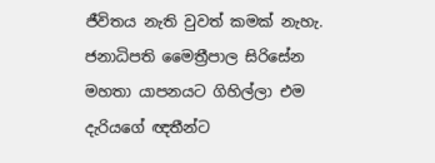ජීවිතය නැති වුවත් කමක්‌ නැහැ. ජනාධිපති මෛත්‍රීපාල සිරිසේන මහතා යාපනයට ගිහිල්ලා එම දැරියගේ ඥතීන්ට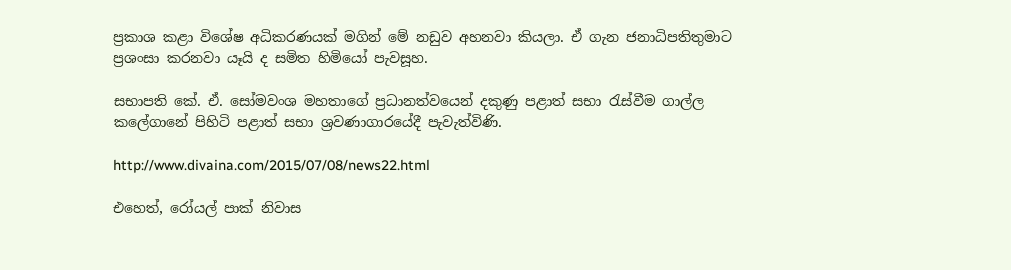ප්‍රකාශ කළා විශේෂ අධිකරණයක්‌ මගින් මේ නඩුව අහනවා කියලා. ඒ ගැන ජනාධිපතිතුමාට ප්‍රශංසා කරනවා යෑයි ද සමිත හිමියෝ පැවසූහ.

සභාපති කේ. ඒ. සෝමවංශ මහතාගේ ප්‍රධානත්වයෙන් දකුණු පළාත් සභා රැස්‌වීම ගාල්ල කලේගානේ පිහිටි පළාත් සභා ශ්‍රවණාගාරයේදී පැවැත්විණි.

http://www.divaina.com/2015/07/08/news22.html

එහෙත්, රෝයල් පාක් නිවාස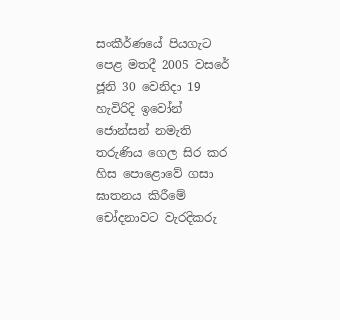සංකීර්ණයේ පියගැට පෙළ මතදී 2005 වසරේ ජූනි 30 වෙනිදා 19 හැවිරිදි ඉවෝන් ජොන්සන් නමැති තරුණිය ගෙල සිර කර හිස පොළොවේ ගසා ඝාතනය කිරීමේ චෝදනාවට වැරදිකරු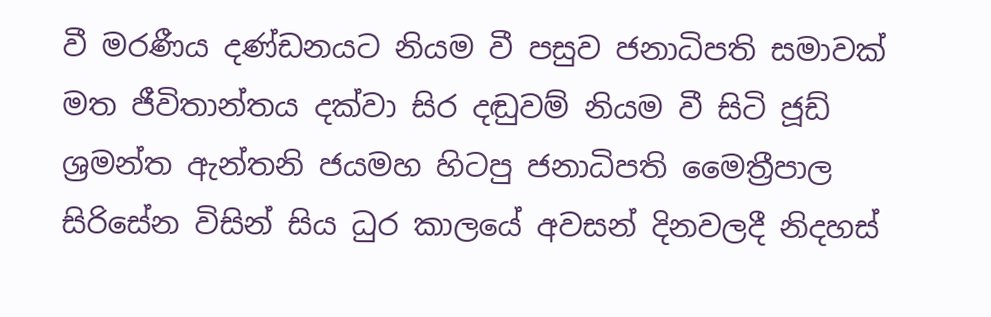වී මරණීය දණ්ඩනයට නියම වී පසුව ජනාධිපති සමාවක් මත ජීවිතාන්තය දක්වා සිර දඬුවම් නියම වී සිටි ජූඩ් ශ්‍රමන්ත ඇන්තනි ජයමහ හිටපු ජනාධිපති මෛත්‍රීපාල සිරිසේන විසින් සිය ධුර කාලයේ අවසන් දිනවලදී නිදහස්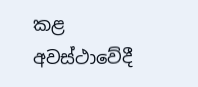කළ අවස්ථාවේදී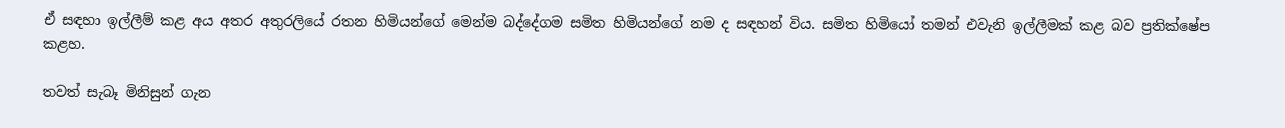ඒ සඳහා ඉල්ලීම් කළ අය අතර අතුරලියේ රතන හිමියන්ගේ මෙන්ම බද්දේගම සමිත හිමියන්ගේ නම ද සඳහන් විය. සමිත හිමියෝ තමන් එවැනි ඉල්ලීමක් කළ බව ප්‍රතික්ෂේප කළහ.

තවත් සැබෑ මිනිසුන් ගැන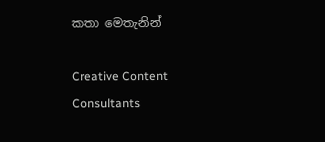කතා මෙතැනින්

Creative Content Consultants